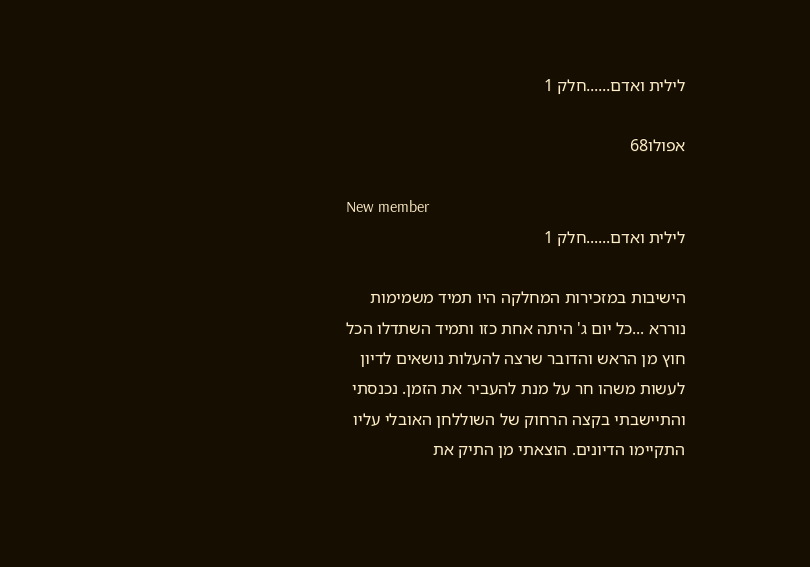לילית ואדם......חלק 1

אפולו68

New member
לילית ואדם......חלק 1

הישיבות במזכירות המחלקה היו תמיד משמימות נוררא ...כל יום ג' היתה אחת כזו ותמיד השתדלו הכל חוץ מן הראש והדובר שרצה להעלות נושאים לדיון לעשות משהו חר על מנת להעביר את הזמן. נכנסתי והתיישבתי בקצה הרחוק של השוללחן האובלי עליו התקיימו הדיונים. הוצאתי מן התיק את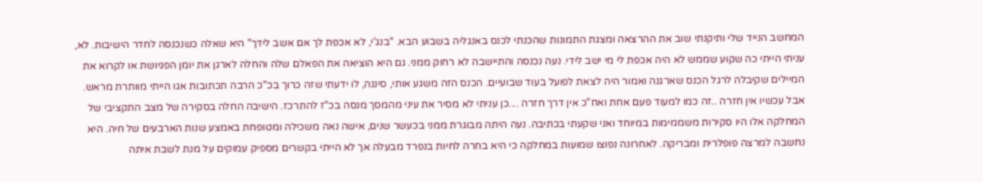המחשב הנייד שלי ותיקנתי שוב את ההרצאה ומצגת התמונות שהכנתי לכנס באנגליה בשבוע הבא. "בנג'י, לא אכפת לך אם אשב לידך" היא שאלה כשנכנסה לחדר הישיבות. לא, עניתי הייתי כה שקוע שממש לא היה אכפת לי מי ישב לידי. נעה נכנסה והתיישבה לא רחוק ממני. גם היא הוציאה את הפאלם שלה והחלה לארגן את יומן הפגיושת או לקרוא את המיילים שקיבלה לרגל הכנס שארגנה ואמור היה לצאת לפועל בעוד שבועיים. הכנס הזה משגע אותי, סיננה, לו ידעתי שזה כרוך בכ"כ הרבה תכתובות אגו הייתי מוותרת מראש. אבל עכשיו אין חזרה ..זה כמו למעוד פעם אחת ואח"כ אין דרך חזרה ....כן עניתי לא מסיר את עיני מהמסך מנסה בכ"ז להתרכז. הישיבה החלה בסקירה של מצב התקציבי של המחלקה אלו היו סקירות משממימות במיוחד ואני שקעתי בכתיבה. נעה היתה מבוגרת ממני בכעשר שנים, אישה נאה משכילה ומטופחת באמצע שנות הארבעים של חיה. היא נחשבה למרצה פופלרית ומבריקה. לאחרונה נפוצו שמועות במחלקה כי היא בחרה לחיות בנפרד מבעלה אך לא הייתי בקשרים מספיק עמוקים על מנת לשבת איתה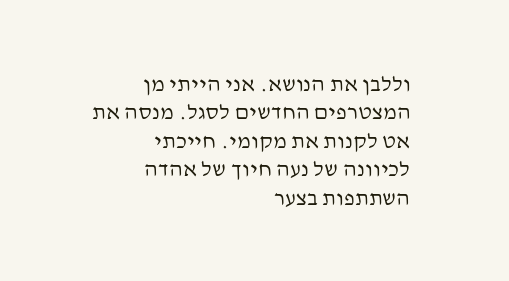וללבן את הנושא. אני הייתי מן המצטרפים החדשים לסגל. מנסה את אט לקנות את מקומי. חייכתי לכיוונה של נעה חיוך של אהדה השתתפות בצער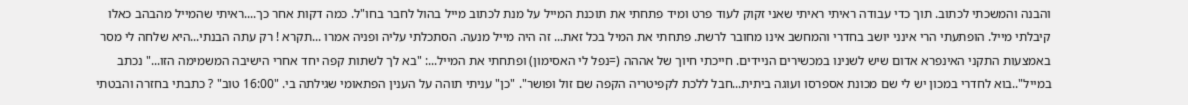והבנה והמשכתי לכתוב. תוך כדי עבודה ראיתי ראיתי שאני זקוק לעוד פרט ומיד פתחתי את תוכנת המייל על מנת לכתוב מייל בהול לחבר בחו"ל. כמה דקות אחר כך....ראיתי שהמייל מהבהב כאלו קיבלתי מייל. הופתעתי הרי אינני יושב בחדרי והמחשב אינו מחובר לרשת. פתחתי את המיל בכל זאת... זה היה מייל מנעה. הסתכלתי עליה ופניה אמרו ...תקרא ! רק עתה הבנתי...היא שלחה לי מסר באמצעות התקני האינפרא אדום שיש לשנינו במכשירים הניידים. חייכתי חיוך של אההה (=נפל לי האסימון) ופתחתי את המייל...: "בא לך לשתות קפה יחד אחרי הישיבה המשמימה הזו..." נכתב במייל"..בוא לחדרי במכון יש לי שם מכונת אספרסו ועוגה ביתית...חבל ללכת לקפיטריה הקפה שם זול ופושר". "כן" עניתי תוהה על הענין הפתאומי שגילתה בי. "16:00 טוב" ? כתבתי בחזרה והבטתי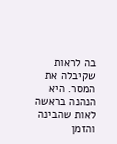בה לראות שקיבלה את המסר. היא הנהנה בראשה לאות שהבינה והזמן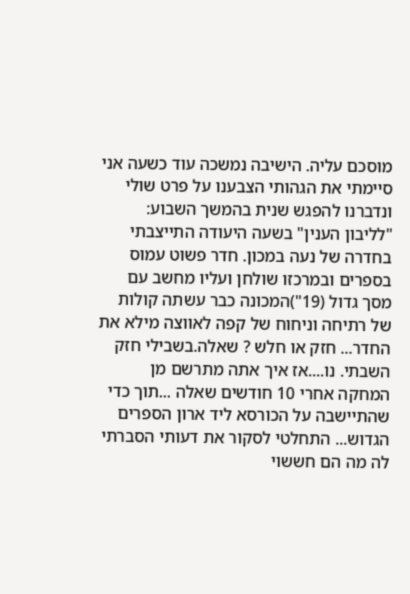מוסכם עליה. הישיבה נמשכה עוד כשעה אני סיימתי את הגהותי הצבענו על פרט שולי ונדברנו להפגש שנית בהמשך השבוע: "לליבון הענין" בשעה היעודה התייצבתי בחדרה של נעה במכון. חדר פשוט עמוס בספרים ובמרכזו שולחן ועליו מחשב עם מסך גדול (19")המכונה כבר עשתה קולות של רתיחה וניחוח של קפה לאווצה מילא את החדר... חזק או חלש ? שאלה.בשבילי חזק השבתי. נו....אז איך אתה מתרשם מן המחקה אחרי 10 חודשים שאלה ...תוך כדי שהתיישבה על הכורסא ליד ארון הספרים הגדוש... התחלטי לסקור את דעותי הסברתי לה מה הם חששוי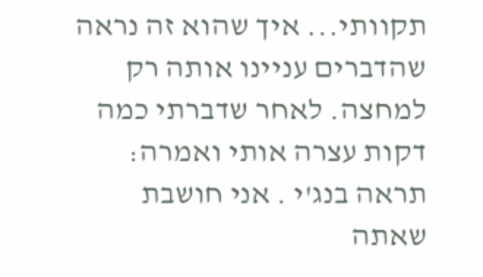תקוותי... איך שהוא זה נראה שהדברים עניינו אותה רק למחצה. לאחר שדברתי כמה דקות עצרה אותי ואמרה: תראה בנג'י . אני חושבת שאתה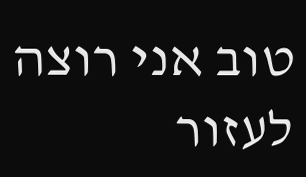טוב אני רוצה לעזור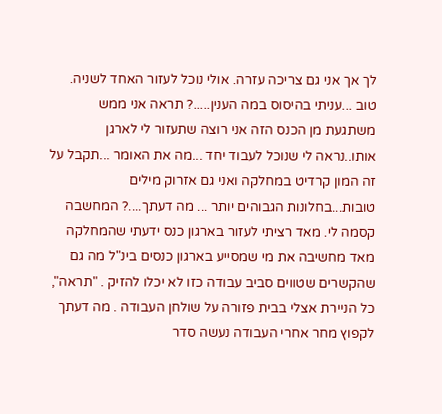לך אך אני גם צריכה עזרה. אולי נוכל לעזור האחד לשניה. טוב ...עניתי בהיסוס במה הענין.....? תראה אני ממש משתגעת מן הכנס הזה אני רוצה שתעזור לי לארגן אותו..נראה לי שנוכל לעבוד יחד ...מה את האומר ...תקבל על זה המון קרדיט במחלקה ואני גם אזרוק מילים טובות...בחלונות הגבוהים יותר ... מה דעתך....? המחשבה קסמה לי. מאד רציתי לעזור בארגון כנס ידעתי שהמחלקה מאד מחשיבה את מי שמסייע בארגון כנסים בינ"ל מה גם שהקשרים שטווים סביב עבודה כזו לא יכלו להזיק . "תראה", כל הניירת אצלי בבית פזורה על שולחן העבודה . מה דעתך לקפוץ מחר אחרי העבודה נעשה סדר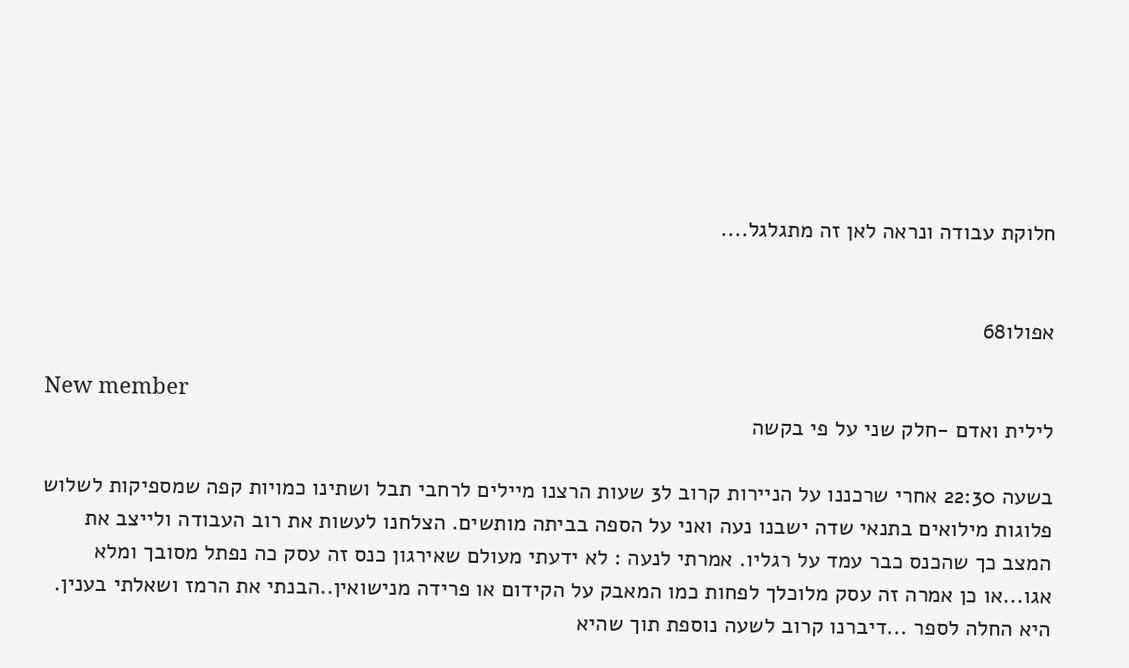חלוקת עבודה ונראה לאן זה מתגלגל....


אפולו68

New member
לילית ואדם -חלק שני על פי בקשה

בשעה 22:30 אחרי שרכננו על הניירות קרוב ל3 שעות הרצנו מיילים לרחבי תבל ושתינו כמויות קפה שמספיקות לשלוש פלוגות מילואים בתנאי שדה ישבנו נעה ואני על הספה בביתה מותשים. הצלחנו לעשות את רוב העבודה ולייצב את המצב כך שהכנס כבר עמד על רגליו. אמרתי לנעה : לא ידעתי מעולם שאירגון כנס זה עסק כה נפתל מסובך ומלא אגו...או כן אמרה זה עסק מלוכלך לפחות כמו המאבק על הקידום או פרידה מנישואין..הבנתי את הרמז ושאלתי בענין. היא החלה לספר ...דיברנו קרוב לשעה נוספת תוך שהיא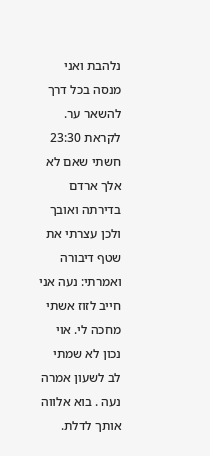נלהבת ואני מנסה בכל דרך להשאר ער. לקראת 23:30 חשתי שאם לא אלך ארדם בדירתה ואובך ולכן עצרתי את שטף דיבורה ואמרתי: נעה אני חייב לזוז אשתי מחכה לי. אוי נכון לא שמתי לב לשעון אמרה נעה . בוא אלווה אותך לדלת.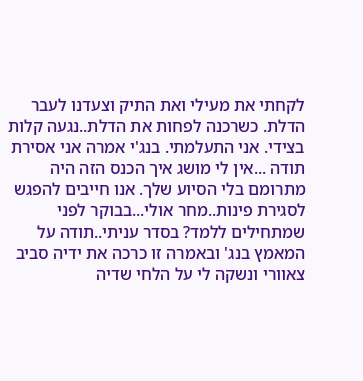לקחתי את מעילי ואת התיק וצעדנו לעבר הדלת. כשרכנה לפחות את הדלת..נגעה קלות בצידי. אני התעלמתי. בנג'י אמרה אני אסירת תודה ...אין לי מושג איך הכנס הזה היה מתרומם בלי הסיוע שלך. אנו חייבים להפגש לסגירת פינות..מחר אולי...בבוקר לפני שמתחילים ללמד? בסדר עניתי..תודה על המאמץ בנג' ובאמרה זו כרכה את ידיה סביב צאוורי ונשקה לי על הלחי שדיה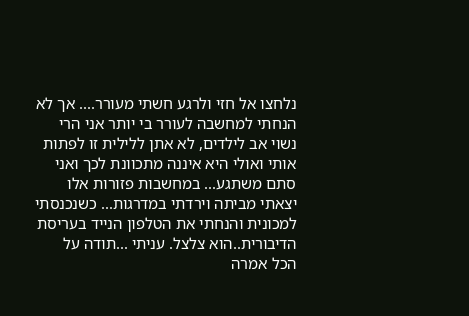נלחצו אל חזי ולרגע חשתי מעורר.... אך לא הנחתי למחשבה לעורר בי יותר אני הרי נשוי אב לילדים, לא אתן ללילית זו לפתות אותי ואולי היא איננה מתכוונת לכך ואני סתם משתגע... במחשבות פזורות אלו יצאתי מביתה וירדתי במדרגות... כשנכנסתי למכונית והנחתי את הטלפון הנייד בעריסת הדיבורית..הוא צלצל. עניתי ...תודה על הכל אמרה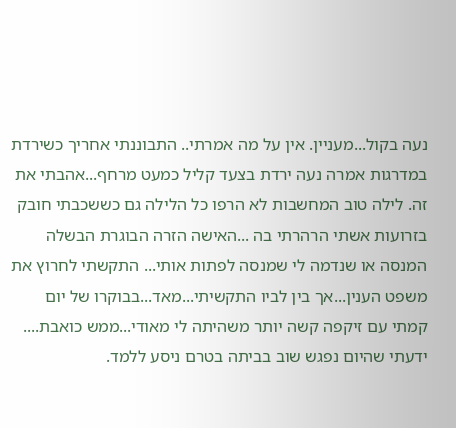נעה בקול...מעניין. אין על מה אמרתי.. התבוננתי אחריך כשירדת במדרגות אמרה נעה ירדת בצעד קליל כמעט מרחף...אהבתי את זה. לילה טוב המחשבות לא הרפו כל הלילה גם כששכבתי חובק בזרועות אשתי הרהרתי בה ...האישה הזרה הבוגרת הבשלה המנסה או שנדמה לי שמנסה לפתות אותי... התקשתי לחרוץ את משפט הענין...אך בין לביו התקשיתי...מאד...בבוקרו של יום קמתי עם זיקפה קשה יותר משהיתה לי מאודי...ממש כואבת.... ידעתי שהיום נפגש שוב בביתה בטרם ניסע ללמד.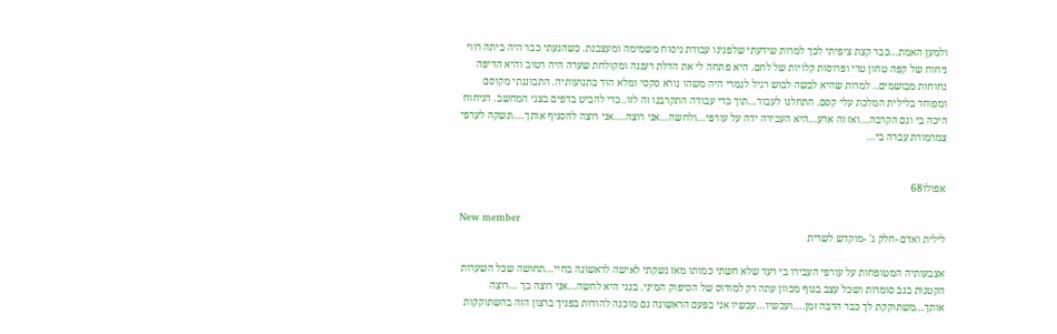ולמען האמת...כבר קצת ציפיתי לכך למרות שידעתי שלפנינו עבודת ניסוח משמימה ומעצבנת. כשהגעתי כבר היה ביתה רווי ניחוח של קפה טחון טרי ופרוסות קלויות של לחם. היא פתחה לי את הדלת רעננה ומקולחת שערה היה רטוב והיא הדיפה נחוחות מבושמים.. למרות שהיא לבשה לבוש רגיל לגמרי היה משהו נורא סקסי ומלא הוד בתנועותיה. התבוננתי מקוסם ומפוחד בלילית המלכת עלי קסם. התחלנו לעבוד...תוך כדי עבודה התקרבנו זה לזו..כדי להביט בדפים בצגי המחשב. הניחוח היכה בי וגם הקרבה...ואז זה ארע...היא העבירה ידה על עורפי...ולחשה...אני רוצה....אני רוצה להסניף אותך....ונשקה לערפי צמרמורת עברה בי...


אפולו68

New member
לילית ואדם -חלק ג' -מוקדש לשרית

אצבעותיה המטופחות על עורפי העבירו בי רעד שלא חשתי כמותו מאז נשקתי לאישה לראשונה בחיי...תחושה שכל השערות הקטנות בגב סומרות ושכל עצב בגוף מכוון עתה רק למודוס של הסיפוק המיני. בנגי היא לחשה...אני רוצה בך ...רוצה אותך...משתוקקת לך כבר הרבה זמן....ועכשיו...עכשיו אני בפעם הראשונה גם מוכנה להודות בפניך ברצון הזה בהשתוקקות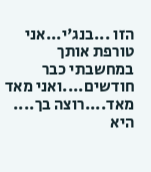הזו ...בנג'י...אני טורפת אותך במחשבתי כבר חודשים....ואני מאד מאד....רוצה בך.... היא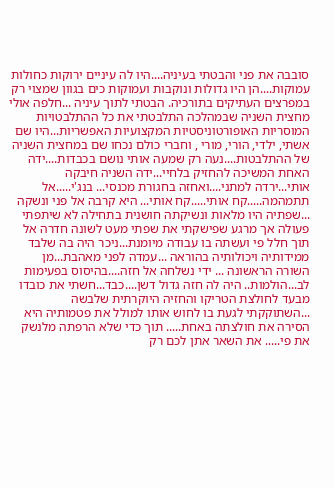סובבה את פני והבטתי בעיניה....היו לה עיניים ירוקות כחולות עמוקות....הן היו גדולות ונוקבות ועמוקות כים בגוון שמצוי רק במפרצים העתיקים בתורכיה. הבטתי לתוך עיניה ...חלפה אולי מחצית השניה שבמהלכה התלבטתי את כל ההתלבטויות המוסריות האופורטוניסטיות המקצועיות האפשריות...היו שם אשתי, ילדי, הורי, מורי , וחברי כולם נכחו שם במחצית השניה של ההתלבטות....נעה רק שמעה אותי נושם בכבדות....ידה האחת המשיכה להחזיק בלחיי...ידה השניה חיבקה אותי...ירדה למתני....ואחזה בחגורת מכנסי... בנג'י.....אל תתמהמה.....קח אותי.....קח אותי... היא קרבה אל פני ונשקה ...שפתיה היו מלאות ונשיקתה חושנית בתחילה לא שיתפתי פעולה אך מרגע שפישקתי את שפתי מעט לשונה חדרה אל תוך חלל פי ועשתה בו עבודה מיומנת...ניכר היה בה שלבד ממידותיה ויכולותיה בהוראה ...עמדה לפני מאהבת...מן השורה הראשונה ... ידי נשלחה אל חזה....בהיסוס בפעימות לב...הולמות.. היה לה חזה גדול דשן....כבד...חשתי את כובדו מבעד לחולצת הטריקו והחזיה היוקרתית שלבשה ...השתוקקתי לגעת בו לחוש אותו למולל את פטמותיה היא הסירה את חולצתה באחת..... תוך כדי שלא הרפתה מלנשק את פי..... את השאר אתן לכם רק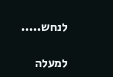לנחש.....

למעלה